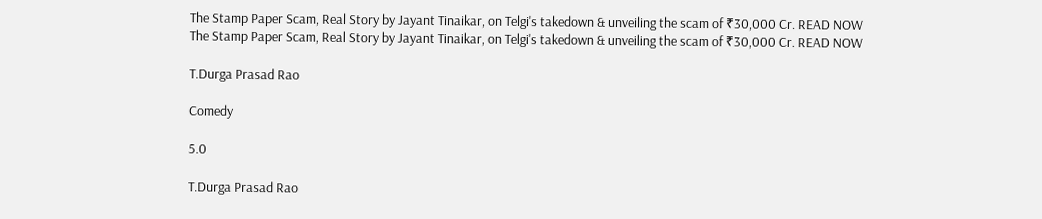The Stamp Paper Scam, Real Story by Jayant Tinaikar, on Telgi's takedown & unveiling the scam of ₹30,000 Cr. READ NOW
The Stamp Paper Scam, Real Story by Jayant Tinaikar, on Telgi's takedown & unveiling the scam of ₹30,000 Cr. READ NOW

T.Durga Prasad Rao

Comedy

5.0

T.Durga Prasad Rao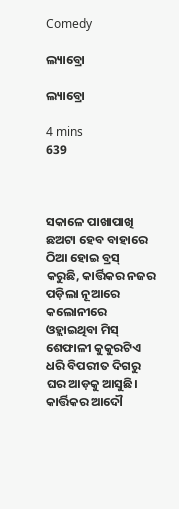Comedy

ଲ୍ୟାବ୍ରୋ

ଲ୍ୟାବ୍ରୋ

4 mins
639



ସକାଳେ ପାଖାପାଖି ଛଅଟା ହେବ ବାହାରେ ଠିଆ ହୋଇ ବ୍ରସ୍ କରୁଛି, କାର୍ତ୍ତିକର ନଜର ପଡ଼ିଲା ନୂଆରେ କଲୋନୀରେ ଓହ୍ଲାଇଥିବା ମିସ୍ ଶେଫାଳୀ କୁକୁରଟିଏ ଧରି ବିପରୀତ ଦିଗରୁ ଘର ଆଡ଼କୁ ଆସୁଛି। କାର୍ତ୍ତିକର ଆଦୌ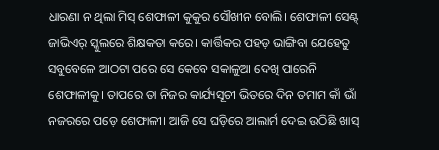ଧାରଣା ନ ଥିଲା ମିସ୍ ଶେଫାଳୀ କୁକୁର ସୌଖୀନ ବୋଲି। ଶେଫାଳୀ ସେଣ୍ଟ୍ ଜାଭିଏର୍ ସ୍କୁଲରେ ଶିକ୍ଷକତା କରେ। କାର୍ତ୍ତିକର ପହଡ଼ ଭାଙ୍ଗିବା ଯେହେତୁ ସବୁବେଳେ ଆଠଟା ପରେ ସେ କେବେ ସକାଳୁଆ ଦେଖି ପାରେନି ଶେଫାଳୀକୁ। ତାପରେ ତା ନିଜର କାର୍ଯ୍ୟସୂଚୀ ଭିତରେ ଦିନ ତମାମ କାଁ ଭାଁ ନଜରରେ ପଡ଼େ ଶେଫାଳୀ। ଆଜି ସେ ଘଡ଼ିରେ ଆଲାର୍ମ ଦେଇ ଉଠିଛି ଖାସ୍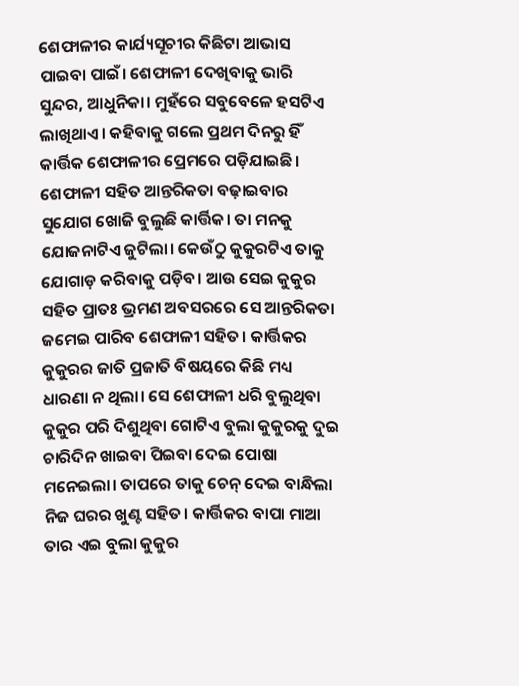ଶେଫାଳୀର କାର୍ଯ୍ୟସୂଚୀର କିଛିଟା ଆଭାସ ପାଇବା ପାଇଁ। ଶେଫାଳୀ ଦେଖିବାକୁ ଭାରି ସୁନ୍ଦର, ଆଧୁନିକା। ମୁହଁରେ ସବୁବେଳେ ହସଟିଏ ଲାଖିଥାଏ। କହିବାକୁ ଗଲେ ପ୍ରଥମ ଦିନରୁ ହିଁ କାର୍ତ୍ତିକ ଶେଫାଳୀର ପ୍ରେମରେ ପଡ଼ିଯାଇଛି। ଶେଫାଳୀ ସହିତ ଆନ୍ତରିକତା ବଢ଼ାଇବାର ସୁଯୋଗ ଖୋଜି ବୁଲୁଛି କାର୍ତ୍ତିକ। ତା ମନକୁ ଯୋଜନାଟିଏ ଜୁଟିଲା। କେଉଁଠୁ କୁକୁରଟିଏ ତାକୁ ଯୋଗାଡ଼ କରିବାକୁ ପଡ଼ିବ। ଆଉ ସେଇ କୁକୁର ସହିତ ପ୍ରାତଃ ଭ୍ରମଣ ଅବସରରେ ସେ ଆନ୍ତରିକତା ଜମେଇ ପାରିବ ଶେଫାଳୀ ସହିତ। କାର୍ତ୍ତିକର କୁକୁରର ଜାତି ପ୍ରଜାତି ବିଷୟରେ କିଛି ମଧ୍ୟ ଧାରଣା ନ ଥିଲା। ସେ ଶେଫାଳୀ ଧରି ବୁଲୁଥିବା କୁକୁର ପରି ଦିଶୁଥିବା ଗୋଟିଏ ବୁଲା କୁକୁରକୁ ଦୁଇ ଚାରିଦିନ ଖାଇବା ପିଇବା ଦେଇ ପୋଷା ମନେଇଲା। ତାପରେ ତାକୁ ଚେନ୍ ଦେଇ ବାନ୍ଧିଲା ନିଜ ଘରର ଖୁଣ୍ଟ ସହିତ। କାର୍ତ୍ତିକର ବାପା ମାଆ ତାର ଏଇ ବୁଲା କୁକୁର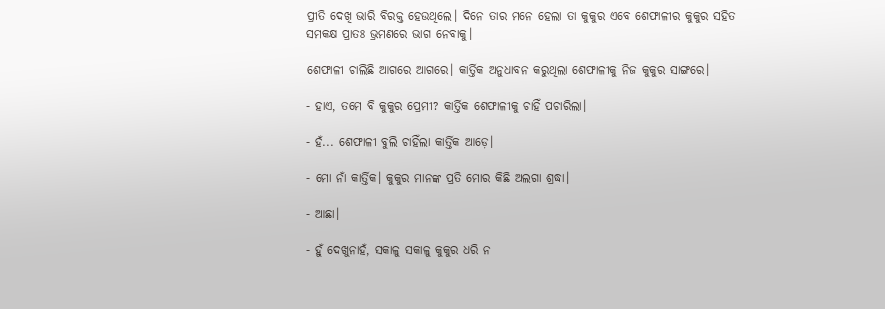ପ୍ରୀତି ଦେଖି ଭାରି ବିରକ୍ତ ହେଉଥିଲେ। ଦିନେ ତାର ମନେ ହେଲା ତା କୁକୁର ଏବେ ଶେଫାଳୀର କୁକୁର ସହିତ ସମକକ୍ଷ ପ୍ରାତଃ ଭ୍ରମଣରେ ଭାଗ ନେବାକୁ।

ଶେଫାଳୀ ଚାଲିଛି ଆଗରେ ଆଗରେ। କାର୍ତ୍ତିକ ଅନୁଧାବନ କରୁଥିଲା ଶେଫାଳୀକୁ ନିଜ କୁକୁର ସାଙ୍ଗରେ।

- ହାଏ, ତମେ ବି କୁକୁର ପ୍ରେମୀ? କାର୍ତ୍ତିକ ଶେଫାଳୀକୁ ଚାହିଁ ପଚାରିଲା।

- ହଁ... ଶେଫାଳୀ ବୁଲି ଚାହିଁଲା କାର୍ତ୍ତିକ ଆଡ଼େ।

- ମୋ ନାଁ କାର୍ତ୍ତିକ। କୁକୁର ମାନଙ୍କ ପ୍ରତି ମୋର କିଛି ଅଲଗା ଶ୍ରଦ୍ଧା।

- ଆଛା।

- ହୁଁ ଦେଖୁନାହଁ, ସକାଳୁ ସକାଳୁ କୁକୁର ଧରି ନ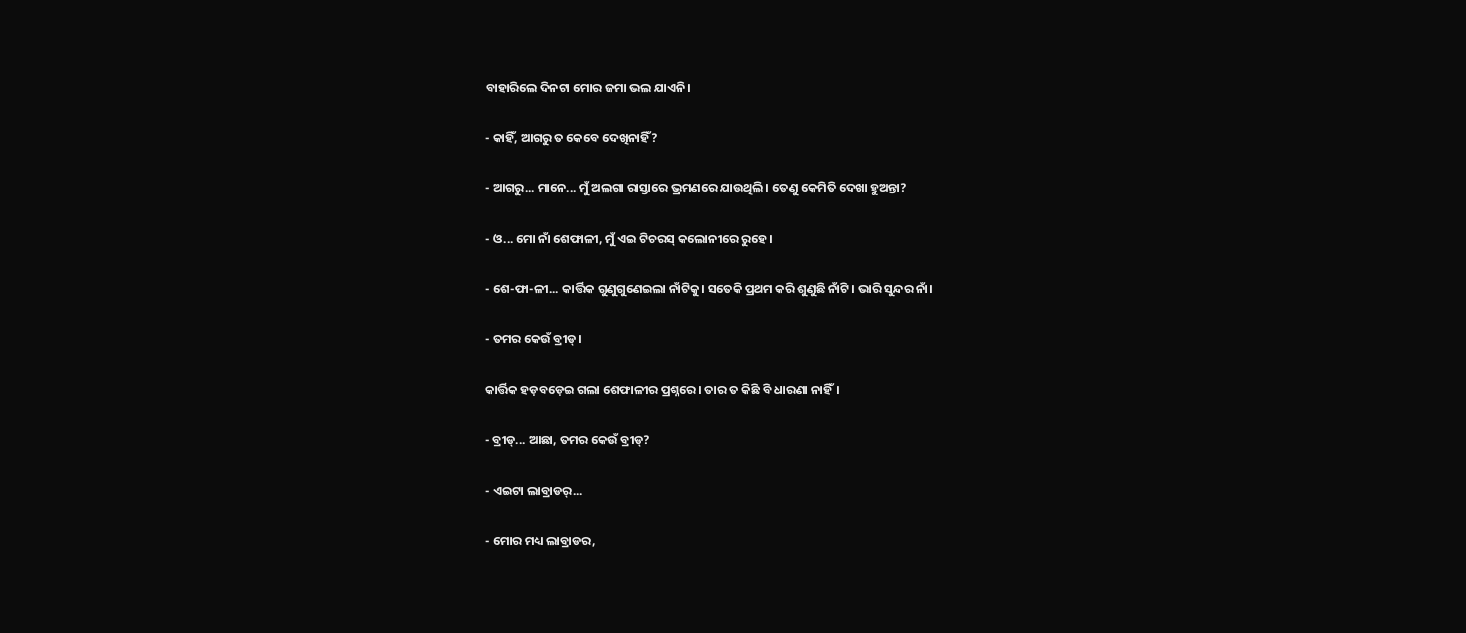ବାହାରିଲେ ଦିନଟା ମୋର ଜମା ଭଲ ଯାଏନି।

- କାହିଁ, ଆଗରୁ ତ କେବେ ଦେଖିନାହିଁ?

- ଆଗରୁ... ମାନେ... ମୁଁ ଅଲଗା ରାସ୍ତାରେ ଭ୍ରମଣରେ ଯାଉଥିଲି। ତେଣୁ କେମିତି ଦେଖା ହୁଅନ୍ତା?

- ଓ... ମୋ ନାଁ ଶେଫାଳୀ, ମୁଁ ଏଇ ଟିଚରସ୍ କଲୋନୀରେ ରୁହେ।

- ଶେ-ଫା-ଳୀ... କାର୍ତ୍ତିକ ଗୁଣୁଗୁଣେଇଲା ନାଁଟିକୁ। ସତେକି ପ୍ରଥମ କରି ଶୁଣୁଛି ନାଁଟି। ଭାରି ସୁନ୍ଦର ନାଁ।

- ତମର କେଉଁ ବ୍ରୀଡ୍।

କାର୍ତ୍ତିକ ହଡ଼ବଡ଼େଇ ଗଲା ଶେଫାଳୀର ପ୍ରଶ୍ନରେ। ତାର ତ କିଛି ବି ଧାରଣା ନାହିଁ।

- ବ୍ରୀଡ୍... ଆଛା, ତମର କେଉଁ ବ୍ରୀଡ୍?

- ଏଇଟା ଲାବ୍ରାଡର୍...

- ମୋର ମଧ୍ୟ ଲାବ୍ରାଡର,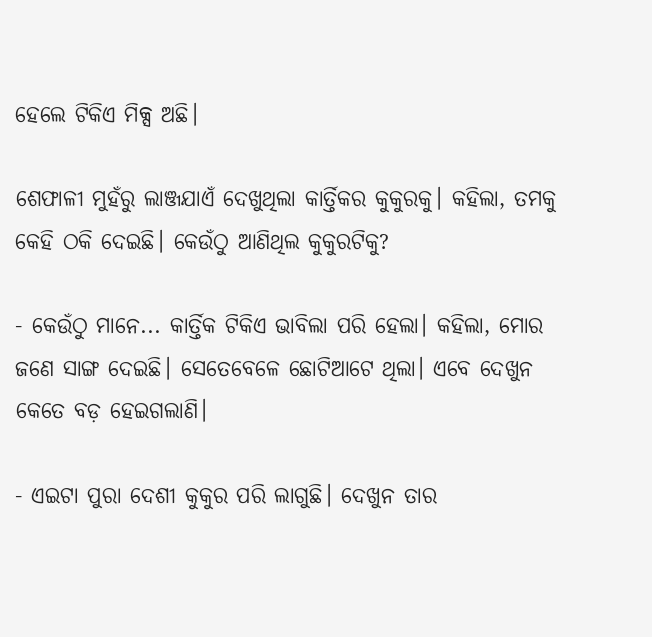ହେଲେ ଟିକିଏ ମିକ୍ସ ଅଛି।

ଶେଫାଳୀ ମୁହଁରୁ ଲାଞ୍ଜଯାଏଁ ଦେଖୁଥିଲା କାର୍ତ୍ତିକର କୁକୁରକୁ। କହିଲା, ତମକୁ କେହି ଠକି ଦେଇଛି। କେଉଁଠୁ ଆଣିଥିଲ କୁକୁରଟିକୁ?

- କେଉଁଠୁ ମାନେ... କାର୍ତ୍ତିକ ଟିକିଏ ଭାବିଲା ପରି ହେଲା। କହିଲା, ମୋର ଜଣେ ସାଙ୍ଗ ଦେଇଛି। ସେତେବେଳେ ଛୋଟିଆଟେ ଥିଲା। ଏବେ ଦେଖୁନ କେତେ ବଡ଼ ହେଇଗଲାଣି।

- ଏଇଟା ପୁରା ଦେଶୀ କୁକୁର ପରି ଲାଗୁଛି। ଦେଖୁନ ତାର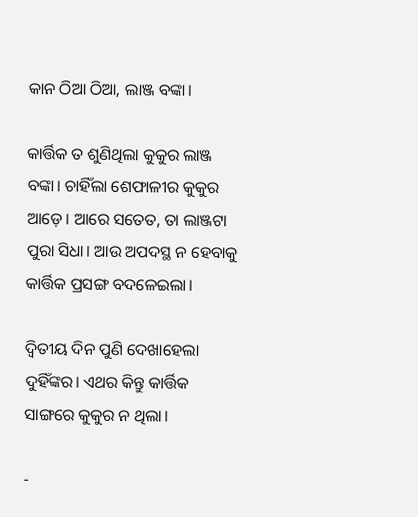କାନ ଠିଆ ଠିଆ, ଲାଞ୍ଜ ବଙ୍କା।

କାର୍ତ୍ତିକ ତ ଶୁଣିଥିଲା କୁକୁର ଲାଞ୍ଜ ବଙ୍କା। ଚାହିଁଲା ଶେଫାଳୀର କୁକୁର ଆଡ଼େ। ଆରେ ସତେତ, ତା ଲାଞ୍ଜଟା ପୁରା ସିଧା। ଆଉ ଅପଦସ୍ଥ ନ ହେବାକୁ କାର୍ତ୍ତିକ ପ୍ରସଙ୍ଗ ବଦଳେଇଲା।

ଦ୍ୱିତୀୟ ଦିନ ପୁଣି ଦେଖାହେଲା ଦୁହିଁଙ୍କର। ଏଥର କିନ୍ତୁ କାର୍ତ୍ତିକ ସାଙ୍ଗରେ କୁକୁର ନ ଥିଲା।

-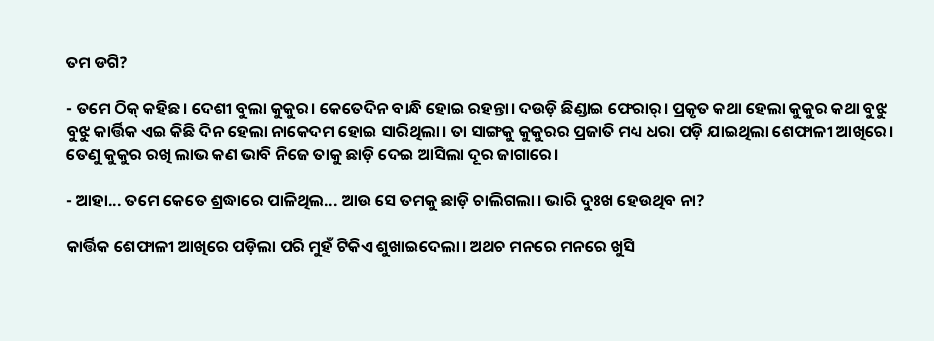ତମ ଡଗି?

- ତମେ ଠିକ୍ କହିଛ। ଦେଶୀ ବୁଲା କୁକୁର। କେତେଦିନ ବାନ୍ଧି ହୋଇ ରହନ୍ତା। ଦଉଡ଼ି ଛିଣ୍ଡାଇ ଫେରାର୍। ପ୍ରକୃତ କଥା ହେଲା କୁକୁର କଥା ବୁଝୁ ବୁଝୁ କାର୍ତ୍ତିକ ଏଇ କିଛି ଦିନ ହେଲା ନାକେଦମ ହୋଇ ସାରିଥିଲା। ତା ସାଙ୍ଗକୁ କୁକୁରର ପ୍ରଜାତି ମଧ୍ୟ ଧରା ପଡ଼ି ଯାଇଥିଲା ଶେଫାଳୀ ଆଖିରେ। ତେଣୁ କୁକୁର ରଖି ଲାଭ କଣ ଭାବି ନିଜେ ତାକୁ ଛାଡ଼ି ଦେଇ ଆସିଲା ଦୂର ଜାଗାରେ।

- ଆହା... ତମେ କେତେ ଶ୍ରଦ୍ଧାରେ ପାଳିଥିଲ... ଆଉ ସେ ତମକୁ ଛାଡ଼ି ଚାଲିଗଲା। ଭାରି ଦୁଃଖ ହେଉଥିବ ନା?

କାର୍ତ୍ତିକ ଶେଫାଳୀ ଆଖିରେ ପଡ଼ିଲା ପରି ମୁହଁ ଟିକିଏ ଶୁଖାଇଦେଲା। ଅଥଚ ମନରେ ମନରେ ଖୁସି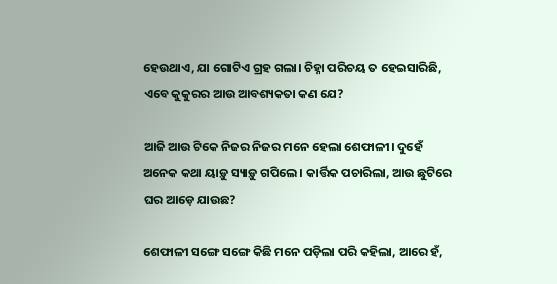ହେଉଥାଏ, ଯା ଗୋଟିଏ ଗ୍ରହ ଗଲା। ଚିହ୍ନା ପରିଚୟ ତ ହେଇସାରିଛି, ଏବେ କୁକୁରର ଆଉ ଆବଶ୍ୟକତା କଣ ଯେ?

ଆଜି ଆଉ ଟିକେ ନିଜର ନିଜର ମନେ ହେଲା ଶେଫାଳୀ। ଦୁହେଁ ଅନେକ କଥା ୟାଡ଼ୁ ସ୍ୟାଡ଼ୁ ଗପିଲେ। କାର୍ତ୍ତିକ ପଚାରିଲା, ଆଉ ଛୁଟିରେ ଘର ଆଡ଼େ ଯାଉଛ?

ଶେଫାଳୀ ସଙ୍ଗେ ସଙ୍ଗେ କିଛି ମନେ ପଡ଼ିଲା ପରି କହିଲା, ଆରେ ହଁ,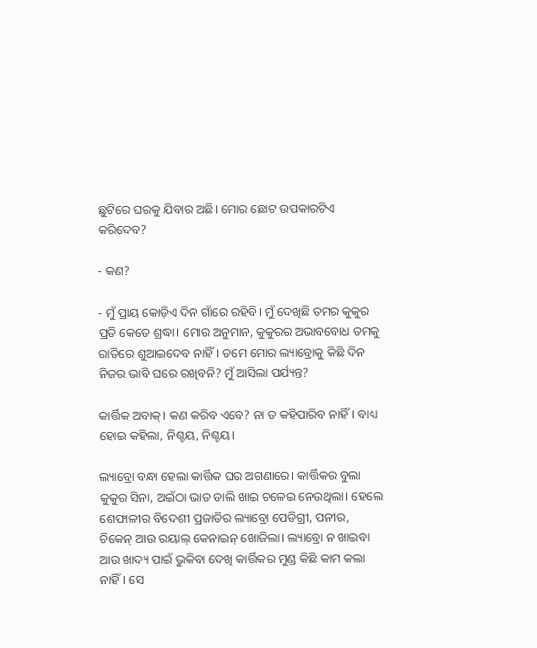ଛୁଟିରେ ଘରକୁ ଯିବାର ଅଛି। ମୋର ଛୋଟ ଉପକାରଟିଏ କରିଦେବ?

- କଣ?

- ମୁଁ ପ୍ରାୟ କୋଡ଼ିଏ ଦିନ ଗାଁରେ ରହିବି। ମୁଁ ଦେଖିଛି ତମର କୁକୁର ପ୍ରତି କେତେ ଶ୍ରଦ୍ଧା। ମୋର ଅନୁମାନ, କୁକୁରର ଅଭାବବୋଧ ତମକୁ ରାତିରେ ଶୁଆଇଦେବ ନାହିଁ। ତମେ ମୋର ଲ୍ୟାବ୍ରୋକୁ କିଛି ଦିନ ନିଜର ଭାବି ଘରେ ରଖିବନି? ମୁଁ ଆସିଲା ପର୍ଯ୍ୟନ୍ତ?

କାର୍ତ୍ତିକ ଅବାକ୍। କଣ କରିବ ଏବେ? ନା ତ କହିପାରିବ ନାହିଁ। ବାଧ୍ୟ ହୋଇ କହିଲା, ନିଶ୍ଚୟ, ନିଶ୍ଚୟ।

ଲ୍ୟାବ୍ରୋ ବନ୍ଧା ହେଲା କାର୍ତ୍ତିକ ଘର ଅଗଣାରେ। କାର୍ତ୍ତିକର ବୁଲା କୁକୁର ସିନା, ଅଇଁଠା ଭାତ ଡାଲି ଖାଇ ଚଳେଇ ନେଉଥିଲା। ହେଲେ ଶେଫାଳୀର ବିଦେଶୀ ପ୍ରଜାତିର ଲ୍ୟାବ୍ରୋ ପେଡିଗ୍ରୀ, ପନୀର, ଚିକେନ୍ ଆଉ ରୟାଲ୍ କେନାଇନ୍ ଖୋଜିଲା। ଲ୍ୟାବ୍ରୋ ନ ଖାଇବା ଆଉ ଖାଦ୍ୟ ପାଇଁ ଭୁକିବା ଦେଖି କାର୍ତ୍ତିକର ମୁଣ୍ଡ କିଛି କାମ କଲା ନାହିଁ। ସେ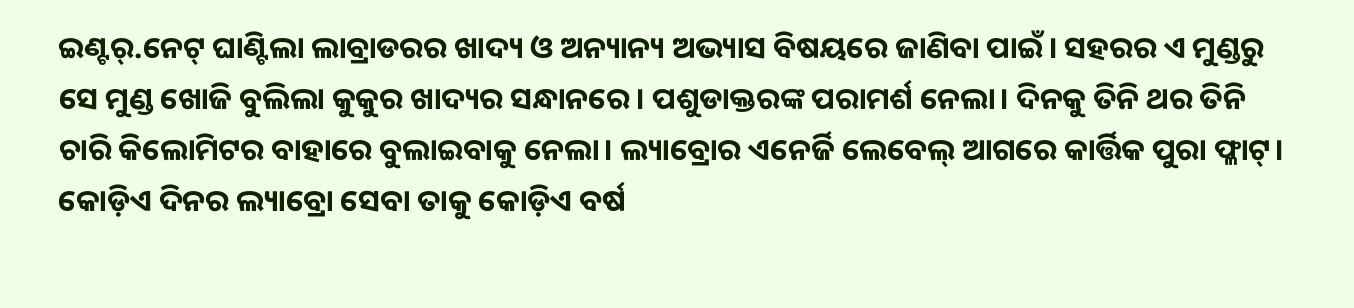ଇଣ୍ଟର୍.ନେଟ୍ ଘାଣ୍ଟିଲା ଲାବ୍ରାଡରର ଖାଦ୍ୟ ଓ ଅନ୍ୟାନ୍ୟ ଅଭ୍ୟାସ ବିଷୟରେ ଜାଣିବା ପାଇଁ। ସହରର ଏ ମୁଣ୍ଡରୁ ସେ ମୁଣ୍ଡ ଖୋଜି ବୁଲିଲା କୁକୁର ଖାଦ୍ୟର ସନ୍ଧାନରେ। ପଶୁଡାକ୍ତରଙ୍କ ପରାମର୍ଶ ନେଲା। ଦିନକୁ ତିନି ଥର ତିନି ଚାରି କିଲୋମିଟର ବାହାରେ ବୁଲାଇବାକୁ ନେଲା। ଲ୍ୟାବ୍ରୋର ଏନେର୍ଜି ଲେବେଲ୍ ଆଗରେ କାର୍ତ୍ତିକ ପୁରା ଫ୍ଳାଟ୍। କୋଡ଼ିଏ ଦିନର ଲ୍ୟାବ୍ରୋ ସେବା ତାକୁ କୋଡ଼ିଏ ବର୍ଷ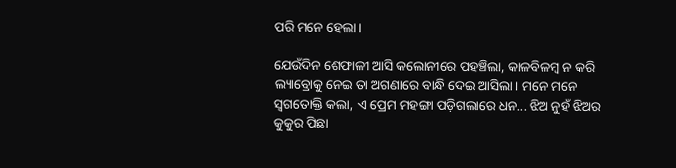ପରି ମନେ ହେଲା।

ଯେଉଁଦିନ ଶେଫାଳୀ ଆସି କଲୋନୀରେ ପହଞ୍ଚିଲା, କାଳବିଳମ୍ବ ନ କରି ଲ୍ୟାବ୍ରୋକୁ ନେଇ ତା ଅଗଣାରେ ବାନ୍ଧି ଦେଇ ଆସିଲା। ମନେ ମନେ ସ୍ୱଗତୋକ୍ତି କଲା, ଏ ପ୍ରେମ ମହଙ୍ଗା ପଡ଼ିଗଲାରେ ଧନ... ଝିଅ ନୁହଁ ଝିଅର କୁକୁର ପିଛା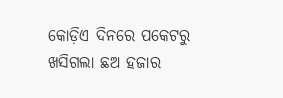କୋଡ଼ିଏ ଦିନରେ ପକେଟରୁ ଖସିଗଲା ଛଅ ହଜାର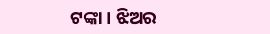ଟଙ୍କା। ଝିଅର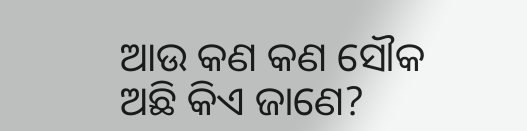ଆଉ କଣ କଣ ସୌକ ଅଛି କିଏ ଜାଣେ?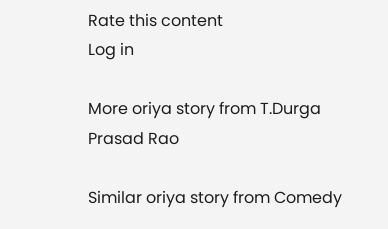Rate this content
Log in

More oriya story from T.Durga Prasad Rao

Similar oriya story from Comedy